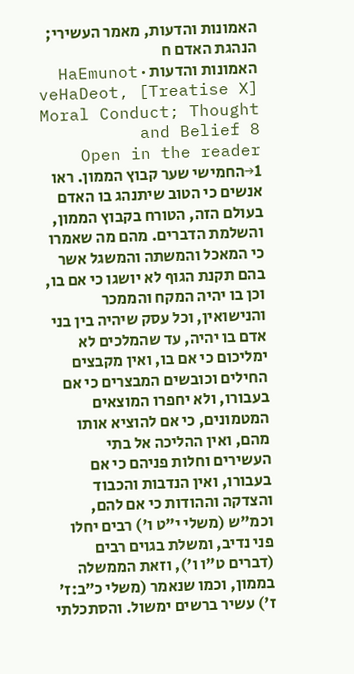האמונות והדעות, מאמר העשירי; הנהגת האדם ח
האמונות והדעות · HaEmunot veHaDeot, [Treatise X] Moral Conduct; Thought and Belief 8
Open in the reader →1החמישי שער קבוץ הממון. ראו אנשים כי הטוב שיתנהג בו האדם בעולם הזה, הטורח בקבוץ הממון, והשלמת הדברים. מהם מה שאמרו כי המאכל והמשתה והמשגל אשר בהם תקנת הגוף לא יושגו כי אם בו, וכן בו יהיה המקח והממכר והנישואין, וכל עסק שיהיה בין בני אדם בו יהיה, עד שהמלכים לא ימליכום כי אם בו, ואין מקבצים החילים וכובשים המבצרים כי אם בעבורו, ולא יחפרו המוצאים המטמונים, כי אם להוציא אותו מהם, ואין ההליכה אל בתי העשירים וחלות פניהם כי אם בעבורו, ואין הנדבות והכבוד והצדקה וההודות כי אם להם, וכמ"ש (משלי י"ט ו') רבים יחלו פני נדיב, ומשלת בגוים רבים (דברים ט"ו ו'), וזאת הממשלה בממון, וכמו שנאמר (משלי כ״ב:ז׳ ז') עשיר ברשים ימשול. והסתכלתי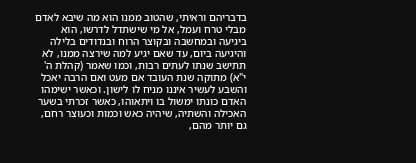בדבריהם וראיתי, שהטוב ממנו הוא מה שיבא לאדם מבלי טרח ועמל, אל מי שישתדל לדרשו, הוא ביגיעה ובמחשבה ובקוצר הרוח ובנדודים בלילה והיגיעה ביום, עד שאם יגיע למה שירצה ממנו, לא תתישב שנתו לעתים רבות, וכמו שאמר (קהלת ה' י"א) מתוקה שנת העובד אם מעט ואם הרבה יאכל והשבע לעשיר איננו מניח לו לישון. וכאשר ישימהו האדם כונתו ימשול בו ויתאוהו, כאשר זכרתי בשער האכילה והשתיה, שיהיה כאש וכמות וכעוצר רחם, גם יותר מהם,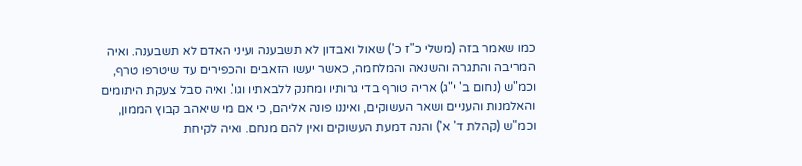כמו שאמר בזה (משלי כ"ז כ') שאול ואבדון לא תשבענה ועיני האדם לא תשבענה. ואיה המריבה והתגרה והשנאה והמלחמה, כאשר יעשו הזאבים והכפירים עד שיטרפו טרף, וכמ"ש (נחום ב' י"ג) אריה טורף בדי גרותיו ומחנק ללבאתיו וגו'. ואיה סבל צעקת היתומים והאלמנות והעניים ושאר העשוקים, ואיננו פונה אליהם, כי אם מי שיאהב קבוץ הממון, וכמ"ש (קהלת ד' א') והנה דמעת העשוקים ואין להם מנחם. ואיה לקיחת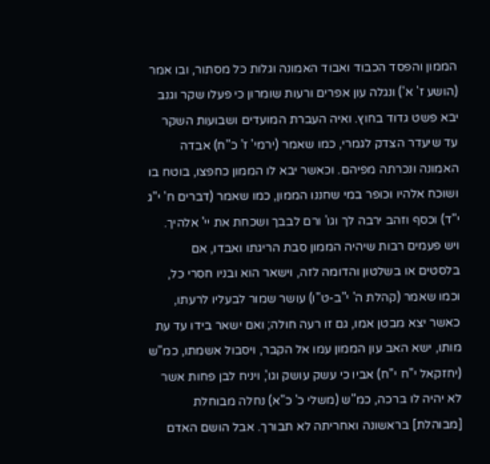הממון והפסד הכבוד ואבוד האמונה וגלות כל מסתור, ובו אמר (הושע ז' א') ונגלה עון אפרים ורעות שומרון כי פעלו שקר וגנב יבא פשט גדוד בחוץ. ואיה העברת המועדים ושבועות השקר עד שיעדר הצדק לגמרי, כמו שאמר (ירמי' ז' כ"ח) אבדה האמונה ונכרתה מפיהם. וכאשר יבא לו הממון כחפצו, בוטח בו ושוכח אלהיו וכופר במי שחננו הממון, כמו שאמר (דברים ח' י"ג י"ד) וכסף וזהב ירבה לך וגו' ורם לבבך ושכחת את יי' אלהיך. ויש פעמים רבות שיהיה הממון סבת הריגתו ואבדו, אם בלסטים או בשלטון והדומה לזה, וישאר הוא ובניו חסרי כל, וכמו שאמר (קהלת ה' י"ב-ט"ו) עושר שמור לבעליו לרעתו, כאשר יצא מבטן אמו, גם זו רעה חולה; ואם ישאר בידו עד עת מותו, ישא האב עון הממון עמו אל הקבר, ויסבול אשמתו, כמ"ש (יחזקאל י"ח י"ח) אביו כי עשק עושק וגו', ויניח לבן פחות אשר לא יהיה לו ברכה, כמ"ש (משלי כ' כ"א) נחלה מבוחלת [מבוהלת] בראשונה ואחריתה לא תבורך. אבל הושם האדם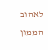לאהוב הממון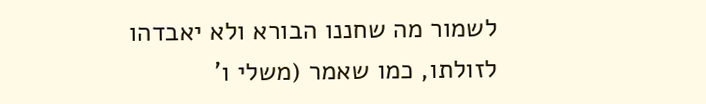לשמור מה שחננו הבורא ולא יאבדהו לזולתו, כמו שאמר (משלי ו'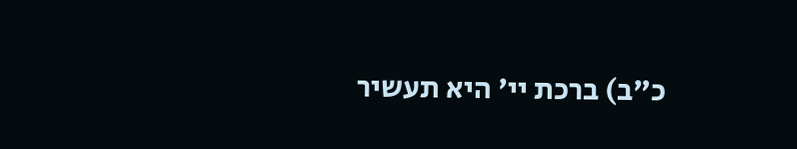כ"ב) ברכת יי' היא תעשיר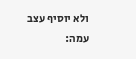ולא יוסיף עצב עמה: